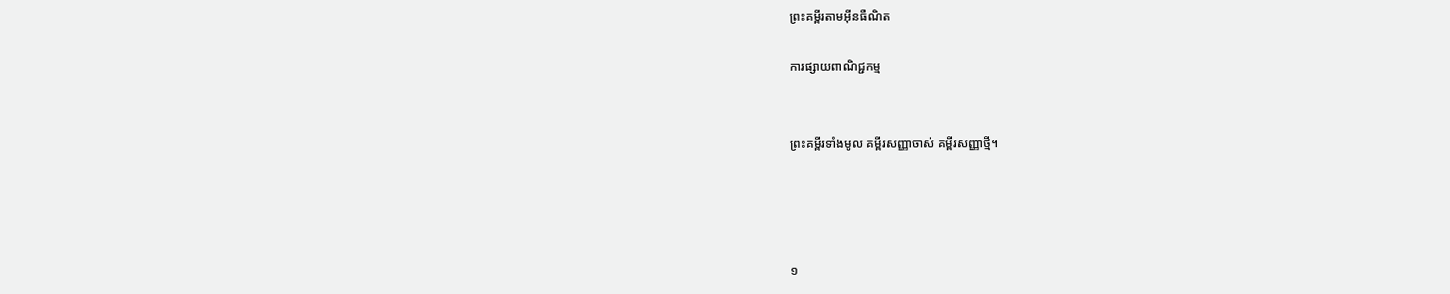ព្រះគម្ពីរតាមអ៊ីនធឺណិត

ការផ្សាយពាណិជ្ជកម្ម


ព្រះគម្ពីរទាំងមូល គម្ពីរសញ្ញាចាស់ គម្ពីរសញ្ញាថ្មី។




១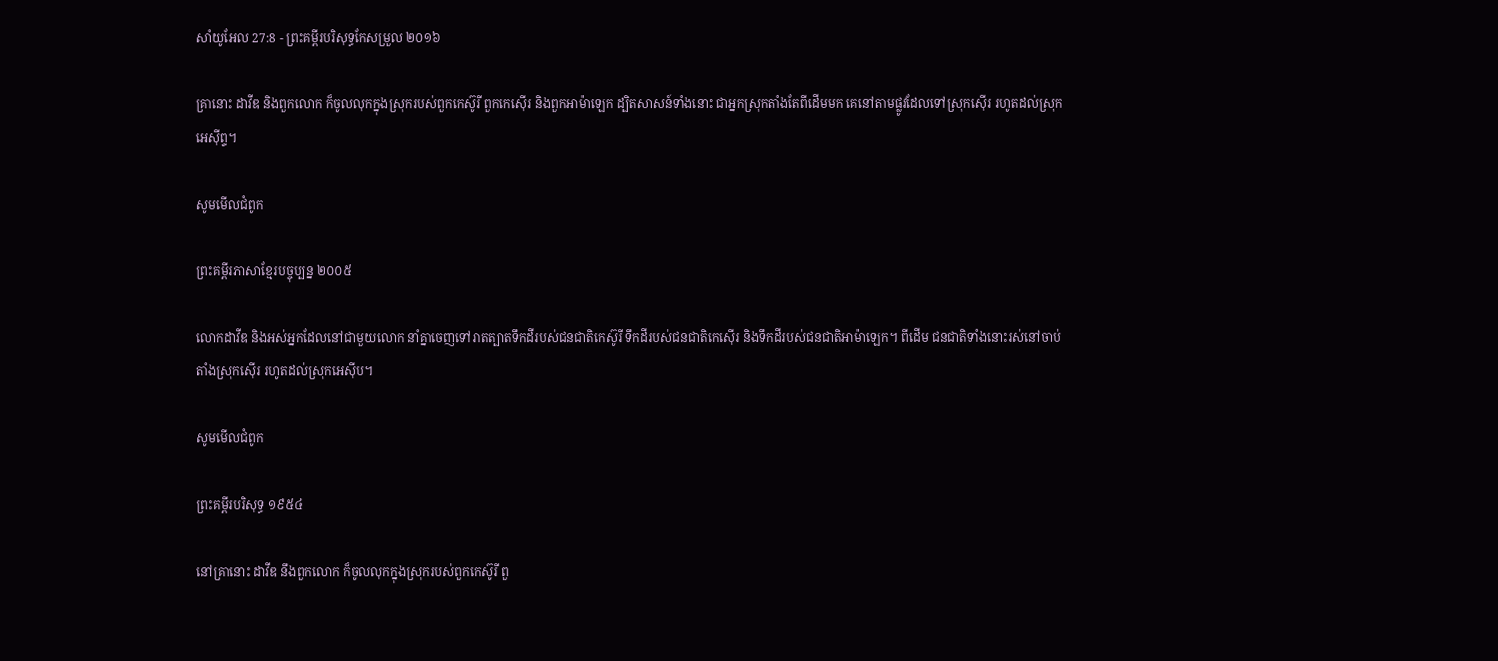សាំ‌យូ‌អែល 27:8 - ព្រះគម្ពីរបរិសុទ្ធកែសម្រួល ២០១៦

គ្រានោះ ដាវីឌ និងពួកលោក ក៏ចូលលុកក្នុងស្រុករបស់ពួកកេស៊ូរី ពួកកេស៊ើរ និងពួកអាម៉ា‌ឡេក ដ្បិតសាសន៍ទាំងនោះ ជាអ្នកស្រុកតាំងតែពីដើមមក គេនៅតាមផ្លូវដែលទៅស្រុកស៊ើរ រហូតដល់ស្រុកអេស៊ីព្ទ។

សូមមើលជំពូក

ព្រះគម្ពីរភាសាខ្មែរបច្ចុប្បន្ន ២០០៥

លោកដាវីឌ និងអស់អ្នកដែលនៅជាមួយលោក នាំគ្នាចេញទៅរាតត្បាតទឹកដីរបស់ជន‌ជាតិកេស៊ូ‌រី ទឹកដីរបស់ជន‌ជាតិកេ‌ស៊ើរ និងទឹកដីរបស់ជន‌ជាតិអាម៉ា‌ឡេក។ ពីដើម ជន‌ជាតិទាំងនោះរស់នៅចាប់តាំងស្រុកស៊ើរ រហូតដល់ស្រុកអេស៊ីប។

សូមមើលជំពូក

ព្រះគម្ពីរបរិសុទ្ធ ១៩៥៤

នៅគ្រានោះ ដាវីឌ នឹងពួកលោក ក៏ចូលលុកក្នុងស្រុករបស់ពួកកេស៊ូរី ពួ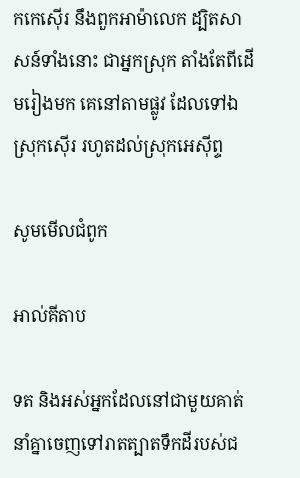កកេស៊ើរ នឹងពួកអាម៉ា‌លេក ដ្បិតសាសន៍ទាំងនោះ ជាអ្នកស្រុក តាំងតែពីដើមរៀងមក គេនៅតាមផ្លូវ ដែលទៅឯស្រុកស៊ើរ រហូតដល់ស្រុកអេស៊ីព្ទ

សូមមើលជំពូក

អាល់គីតាប

ទត និងអស់អ្នកដែលនៅជាមួយគាត់ នាំគ្នាចេញទៅរាតត្បាតទឹកដីរបស់ជ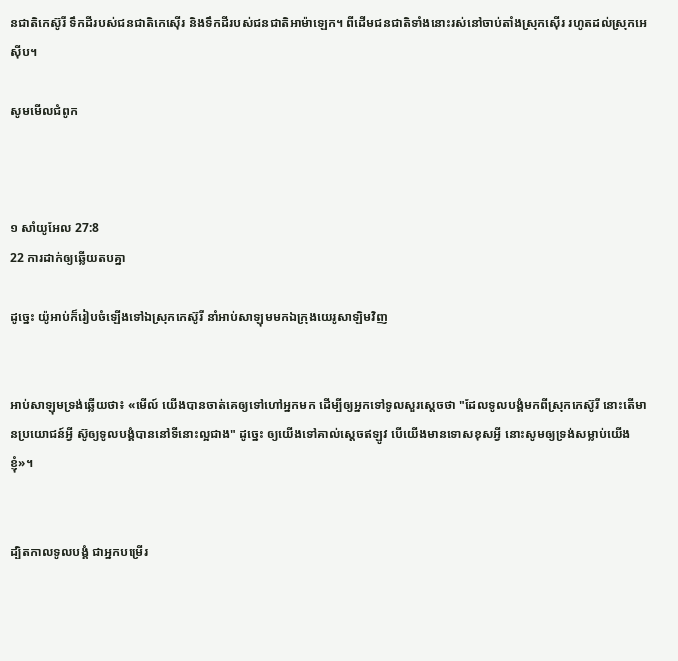ន‌ជាតិកេស៊ូ‌រី ទឹកដីរបស់ជន‌ជាតិកេ‌ស៊ើរ និងទឹកដីរបស់ជន‌ជាតិអាម៉ាឡេក។ ពីដើមជន‌ជាតិទាំងនោះរស់នៅចាប់តាំងស្រុកស៊ើរ រហូតដល់ស្រុកអេស៊ីប។

សូមមើលជំពូក



១ សាំ‌យូ‌អែល 27:8
22 ការដាក់ឲ្យឆ្លើយតបគ្នា

ដូច្នេះ យ៉ូអាប់ក៏រៀបចំឡើងទៅឯស្រុកកេស៊ូរី នាំអាប់សា‌ឡុមមកឯក្រុងយេរូ‌សាឡិមវិញ


អាប់សា‌ឡុមទ្រង់ឆ្លើយថា៖ «មើល៍ យើងបានចាត់គេឲ្យទៅហៅអ្នកមក ដើម្បីឲ្យអ្នកទៅទូលសួរស្តេចថា "ដែលទូល‌បង្គំមកពីស្រុកកេស៊ូរី នោះតើមានប្រ‌យោជន៍អ្វី ស៊ូឲ្យទូល‌បង្គំបាននៅទីនោះល្អជាង" ដូច្នេះ ឲ្យយើងទៅគាល់ស្តេចឥឡូវ បើយើងមានទោសខុសអ្វី នោះសូមឲ្យទ្រង់សម្លាប់យើងខ្ញុំ»។


ដ្បិតកាលទូល‌បង្គំ ជាអ្នកបម្រើរ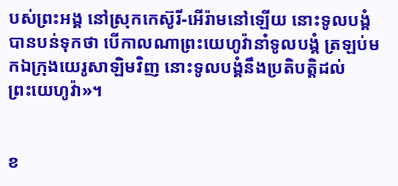បស់ព្រះ‌អង្គ នៅស្រុកកេស៊ូរី-អើរ៉ាមនៅឡើយ នោះទូល‌បង្គំបានបន់ទុកថា បើកាលណាព្រះ‌យេហូវ៉ានាំទូល‌បង្គំ ត្រឡប់មកឯក្រុងយេរូ‌សាឡិមវិញ នោះទូល‌បង្គំនឹងប្រតិ‌បត្តិដល់ព្រះ‌យេហូវ៉ា»។


ខ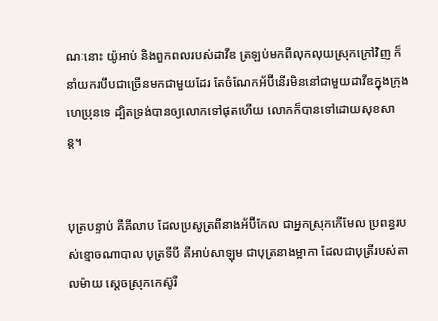ណៈនោះ យ៉ូអាប់ និងពួកពលរបស់ដាវីឌ ត្រឡប់មកពីលុក‌លុយស្រុកក្រៅវិញ ក៏នាំយករបឹបជាច្រើនមកជា‌មួយដែរ តែចំណែកអ័ប៊ី‌នើរមិននៅជា‌មួយដាវីឌក្នុងក្រុងហេប្រុនទេ ដ្បិតទ្រង់បានឲ្យលោកទៅផុតហើយ លោកក៏បានទៅដោយសុខ‌សាន្ត។


បុត្របន្ទាប់ គឺគី‌លាប ដែលប្រសូត្រពីនាងអ័ប៊ី‌កែល ជាអ្នកស្រុកកើមែល ប្រពន្ធរបស់ខ្មោចណា‌បាល បុត្រទីបី គឺអាប់សា‌ឡុម ជាបុត្រនាងម្អាកា ដែលជាបុត្រីរបស់តាល‌ម៉ាយ ស្តេចស្រុកកេស៊ូរី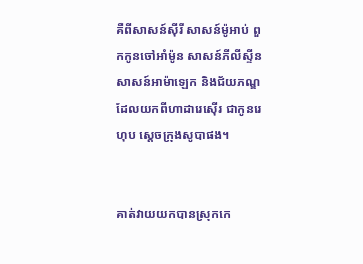គឺពីសាសន៍ស៊ីរី សាសន៍ម៉ូអាប់ ពួកកូនចៅអាំម៉ូន សាសន៍ភីលី‌ស្ទីន សាសន៍អាម៉ា‌ឡេក និងជ័យ‌ភណ្ឌដែលយកពីហាដា‌រេស៊ើរ ជាកូនរេហុប ស្តេចក្រុងសូបាផង។


គាត់វាយយកបានស្រុកកេ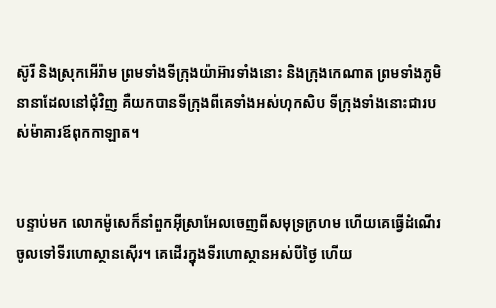ស៊ូរី និងស្រុកអើរ៉ាម ព្រមទាំងទីក្រុងយ៉ាអ៊ារទាំងនោះ និងក្រុងកេណាត ព្រមទាំងភូមិនានាដែលនៅជុំ‌វិញ គឺយកបានទីក្រុងពីគេទាំងអស់ហុកសិប ទីក្រុងទាំងនោះជារបស់ម៉ាគារឪពុកកាឡាត។


បន្ទាប់មក លោកម៉ូសេក៏នាំពួកអ៊ីស្រា‌អែលចេញពីសមុទ្រក្រហម ហើយគេធ្វើដំណើរចូលទៅទីរហោ‌ស្ថានស៊ើរ។ គេដើរក្នុងទីរហោ‌ស្ថានអស់បីថ្ងៃ ហើយ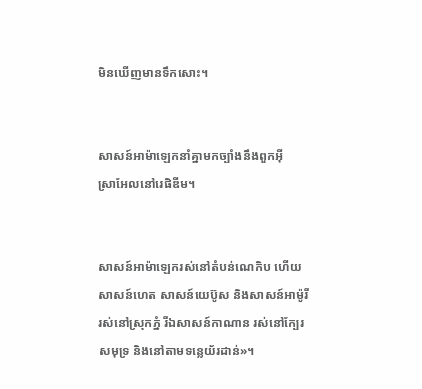មិនឃើញមានទឹកសោះ។


សាសន៍អាម៉ាឡេកនាំគ្នាមកច្បាំងនឹងពួកអ៊ីស្រា‌អែលនៅរេផិឌីម។


សាសន៍អាម៉ា‌ឡេករស់នៅតំបន់ណេកិប ហើយសាសន៍ហេត សាសន៍យេប៊ូស និងសាសន៍អាម៉ូរី រស់នៅស្រុកភ្នំ រីឯសាសន៍កាណាន រស់នៅក្បែរសមុទ្រ និងនៅតាមទន្លេយ័រ‌ដាន់»។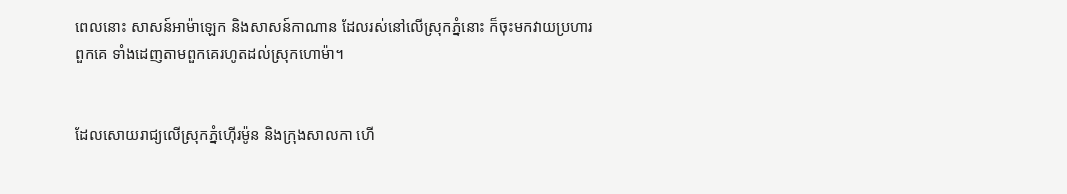ពេលនោះ សាសន៍អាម៉ា‌ឡេក និងសាសន៍កាណាន ដែលរស់នៅលើស្រុកភ្នំនោះ ក៏ចុះមកវាយប្រហារពួកគេ ទាំងដេញតាមពួកគេរហូតដល់ស្រុកហោម៉ា។


ដែលសោយ‌រាជ្យលើស្រុកភ្នំហ៊ើរម៉ូន និងក្រុងសាលកា ហើ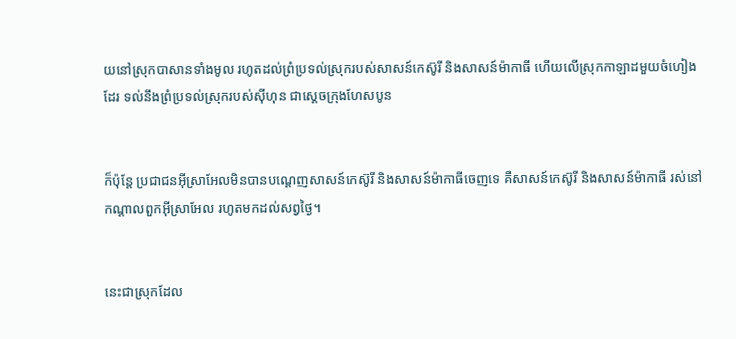យនៅស្រុកបាសានទាំងមូល រហូតដល់ព្រំប្រទល់ស្រុករបស់សាសន៍កេស៊ូរី និងសាសន៍ម៉ាកាធី ហើយលើស្រុកកាឡាដមួយចំហៀងដែរ ទល់នឹងព្រំប្រទល់ស្រុករបស់ស៊ីហុន ជាស្តេចក្រុងហែសបូន


ក៏ប៉ុន្ដែ ប្រជា‌ជនអ៊ីស្រា‌អែលមិនបានបណ្ដេញសាសន៍កេស៊ូរី និងសាសន៍ម៉ា‌កា‌ធីចេញទេ គឺសាសន៍កេស៊ូរី និងសាសន៍ម៉ាកាធី រស់នៅកណ្ដាលពួកអ៊ីស្រា‌អែល រហូតមកដល់សព្វថ្ងៃ។


នេះជាស្រុកដែល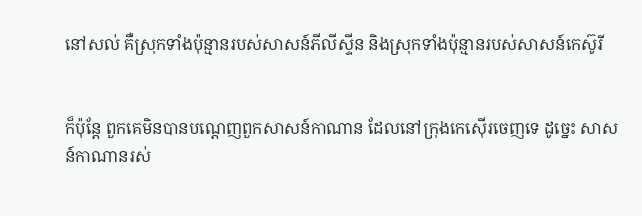នៅសល់ គឺស្រុកទាំងប៉ុន្មានរបស់សាសន៍ភីលី‌ស្ទីន និងស្រុកទាំងប៉ុន្មានរបស់សាសន៍កេស៊ូរី


ក៏ប៉ុន្ដែ ពួកគេមិនបានបណ្តេញពួកសាសន៍កាណាន ដែលនៅក្រុងកេស៊ើរចេញទេ ដូច្នេះ សាសន៍កាណានរស់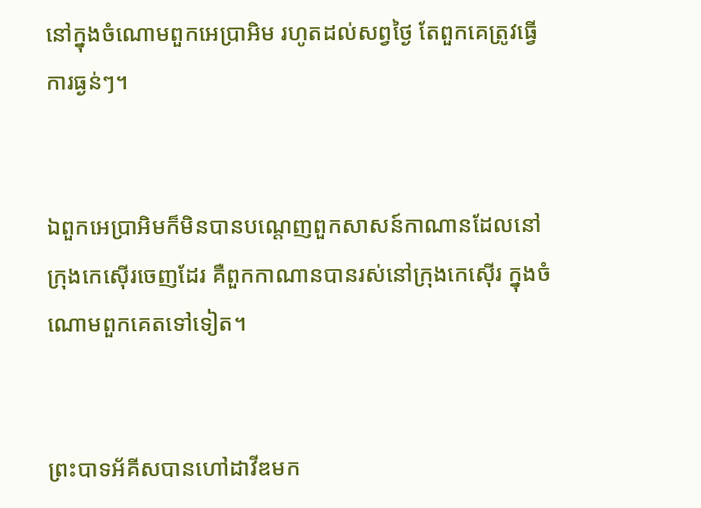នៅក្នុងចំណោមពួកអេប្រាអិម រហូតដល់សព្វថ្ងៃ តែពួកគេត្រូវធ្វើការធ្ងន់ៗ។


ឯពួកអេប្រាអិមក៏មិនបានបណ្តេញពួកសាសន៍កាណានដែលនៅក្រុងកេស៊ើរចេញដែរ គឺពួកកាណានបានរស់នៅក្រុងកេស៊ើរ ក្នុងចំណោមពួកគេតទៅទៀត។


ព្រះបាទអ័គីសបានហៅដាវីឌមក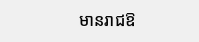មានរាជ‌ឱ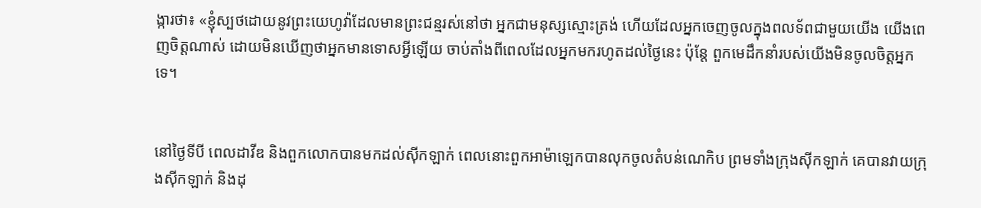ង្ការថា៖ «ខ្ញុំស្បថដោយនូវព្រះ‌យេហូវ៉ាដែលមានព្រះ‌ជន្មរស់នៅថា អ្នកជាមនុស្សស្មោះត្រង់ ហើយដែលអ្នកចេញចូលក្នុងពលទ័ពជា‌មួយយើង យើងពេញចិត្តណាស់ ដោយមិនឃើញថាអ្នកមានទោសអ្វីឡើយ ចាប់តាំងពីពេលដែលអ្នកមករហូតដល់ថ្ងៃនេះ ប៉ុន្តែ ពួកមេដឹកនាំរបស់យើងមិនចូលចិត្តអ្នកទេ។


នៅថ្ងៃទីបី ពេលដាវីឌ និងពួកលោកបានមកដល់ស៊ីក‌ឡាក់ ពេលនោះពួកអាម៉ាឡេកបានលុកចូលតំបន់ណេកិប ព្រមទាំងក្រុងស៊ីក‌ឡាក់ គេបានវាយក្រុងស៊ីក‌ឡាក់ និងដុ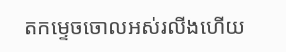តកម្ទេចចោលអស់រលីងហើយ